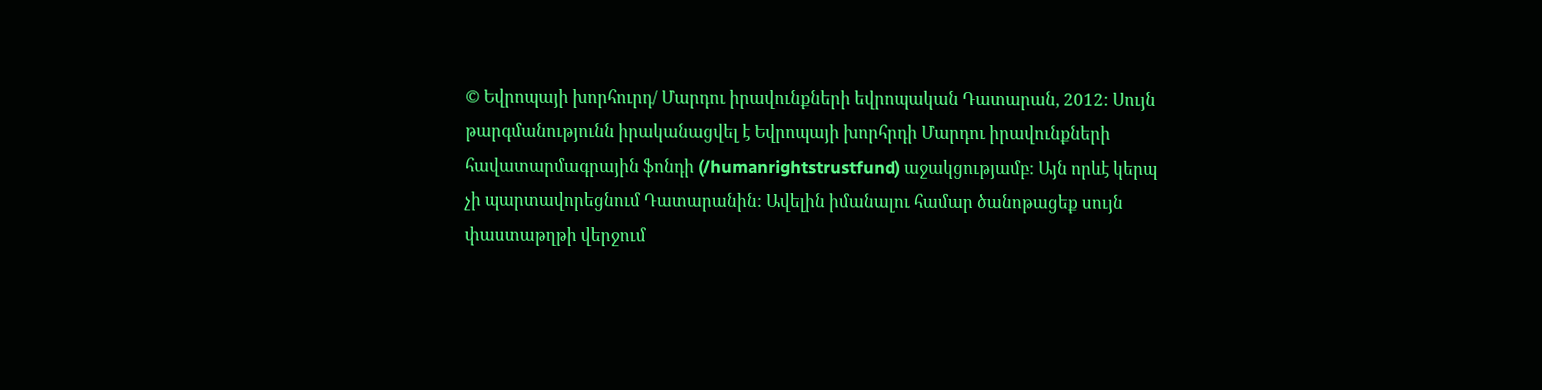© Եվրոպայի խորհուրդ/ Մարդու իրավունքների եվրոպական Դատարան, 2012: Սույն թարգմանությունն իրականացվել է Եվրոպայի խորհրդի Մարդու իրավունքների հավատարմագրային ֆոնդի (/humanrightstrustfund) աջակցությամբ: Այն որևէ կերպ չի պարտավորեցնում Դատարանին: Ավելին իմանալու համար ծանոթացեք սույն փաստաթղթի վերջում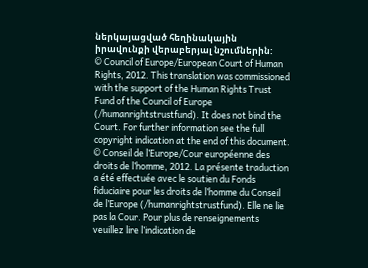ներկայացված հեղինակային իրավունքի վերաբերյալ նշումներին:
© Council of Europe/European Court of Human Rights, 2012. This translation was commissioned with the support of the Human Rights Trust Fund of the Council of Europe (/humanrightstrustfund). It does not bind the Court. For further information see the full copyright indication at the end of this document.
© Conseil de l’Europe/Cour européenne des droits de l’homme, 2012. La présente traduction a été effectuée avec le soutien du Fonds fiduciaire pour les droits de l’homme du Conseil de l’Europe (/humanrightstrustfund). Elle ne lie pas la Cour. Pour plus de renseignements veuillez lire l’indication de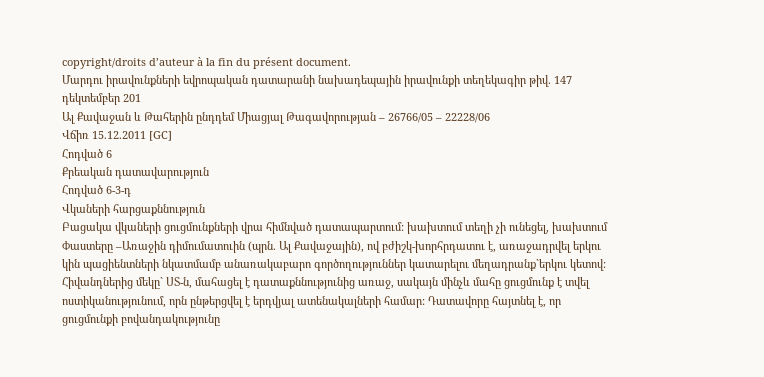copyright/droits d’auteur à la fin du présent document.
Մարդու իրավունքների եվրոպական դատարանի նախադեպային իրավունքի տեղեկագիր թիվ. 147
դեկտեմբեր 201
Ալ Քավաջան և Թահերին ընդդեմ Միացյալ Թագավորության – 26766/05 – 22228/06
Վճիռ 15.12.2011 [GC]
Հոդված 6
Քրեական դատավարություն
Հոդված 6-3-դ
Վկաների հարցաքննություն
Բացակա վկաների ցուցմունքների վրա հիմնված դատապարտում: խախտում տեղի չի ունեցել, խախտում
Փաստերը –Առաջին դիմումատուին (պրն. Ալ Քավաջային), ով բժիշկ-խորհրդատու է, առաջադրվել երկու կին պացիենտների նկատմամբ անառակաբարո գործողություններ կատարելու մեղադրանք`երկու կետով: Հիվանդներից մեկը` ՍՏ-ն, մահացել է դատաքննությունից առաջ, սակայն մինչև մահը ցուցմունք է տվել ոստիկանությունում, որն ընթերցվել է երդվյալ ատենակալների համար: Դատավորը հայտնել է, որ ցուցմունքի բովանդակությունը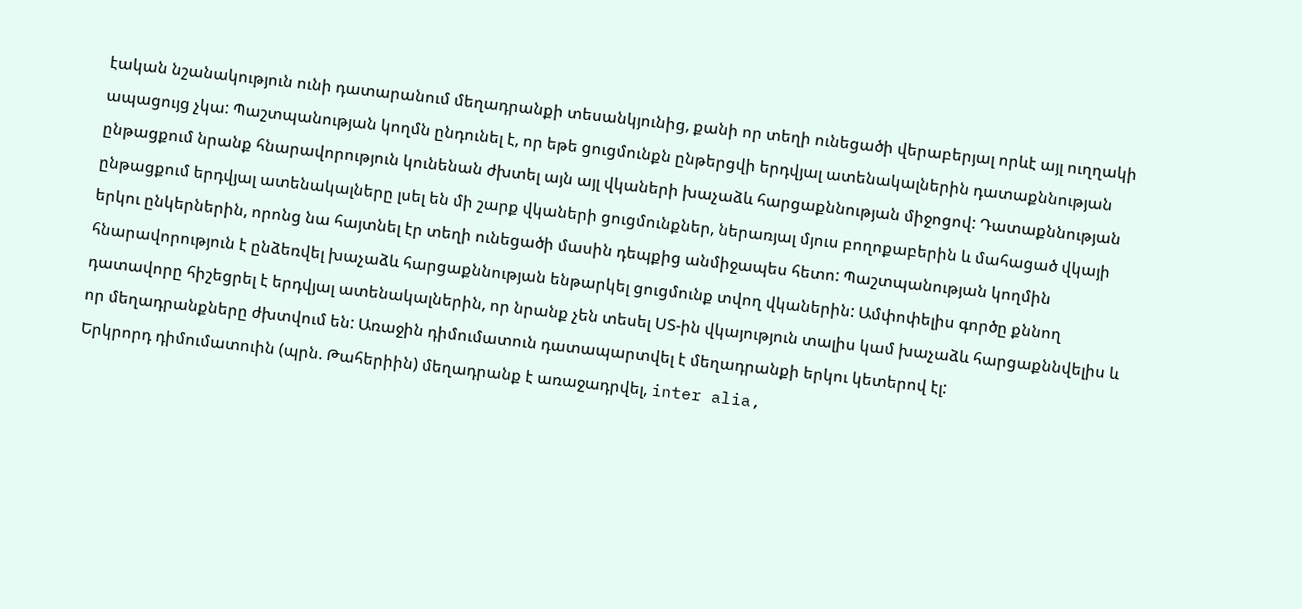էական նշանակություն ունի դատարանում մեղադրանքի տեսանկյունից, քանի որ տեղի ունեցածի վերաբերյալ որևէ այլ ուղղակի ապացույց չկա: Պաշտպանության կողմն ընդունել է, որ եթե ցուցմունքն ընթերցվի երդվյալ ատենակալներին դատաքննության ընթացքում նրանք հնարավորություն կունենան ժխտել այն այլ վկաների խաչաձև հարցաքննության միջոցով: Դատաքննության ընթացքում երդվյալ ատենակալները լսել են մի շարք վկաների ցուցմունքներ, ներառյալ մյուս բողոքաբերին և մահացած վկայի երկու ընկերներին, որոնց նա հայտնել էր տեղի ունեցածի մասին դեպքից անմիջապես հետո: Պաշտպանության կողմին հնարավորություն է ընձեռվել խաչաձև հարցաքննության ենթարկել ցուցմունք տվող վկաներին: Ամփոփելիս գործը քննող դատավորը հիշեցրել է երդվյալ ատենակալներին, որ նրանք չեն տեսել ՍՏ-ին վկայություն տալիս կամ խաչաձև հարցաքննվելիս և որ մեղադրանքները ժխտվում են: Առաջին դիմումատուն դատապարտվել է մեղադրանքի երկու կետերով էլ:
Երկրորդ դիմումատուին (պրն. Թահերիին) մեղադրանք է առաջադրվել, inter alia,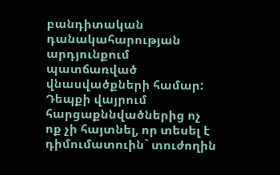բանդիտական դանակահարության արդյունքում պատճառված վնասվածքների համար: Դեպքի վայրում հարցաքննվածներից ոչ ոք չի հայտնել, որ տեսել է դիմումատուին` տուժողին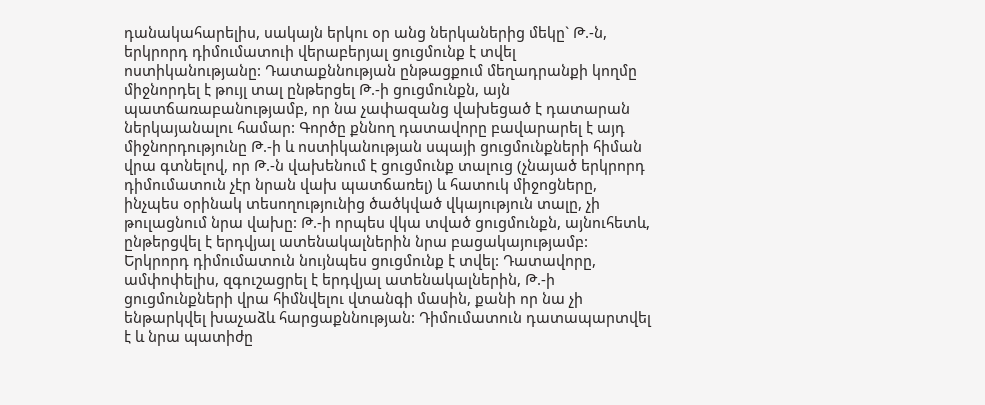դանակահարելիս, սակայն երկու օր անց ներկաներից մեկը` Թ.-ն, երկրորդ դիմումատուի վերաբերյալ ցուցմունք է տվել ոստիկանությանը: Դատաքննության ընթացքում մեղադրանքի կողմը միջնորդել է թույլ տալ ընթերցել Թ.-ի ցուցմունքն, այն պատճառաբանությամբ, որ նա չափազանց վախեցած է դատարան ներկայանալու համար: Գործը քննող դատավորը բավարարել է այդ միջնորդությունը Թ.-ի և ոստիկանության սպայի ցուցմունքների հիման վրա գտնելով, որ Թ.-ն վախենում է ցուցմունք տալուց (չնայած երկրորդ դիմումատուն չէր նրան վախ պատճառել) և հատուկ միջոցները, ինչպես օրինակ տեսողությունից ծածկված վկայություն տալը, չի թուլացնում նրա վախը: Թ.-ի որպես վկա տված ցուցմունքն, այնուհետև, ընթերցվել է երդվյալ ատենակալներին նրա բացակայությամբ: Երկրորդ դիմումատուն նույնպես ցուցմունք է տվել: Դատավորը, ամփոփելիս, զգուշացրել է երդվյալ ատենակալներին, Թ.-ի ցուցմունքների վրա հիմնվելու վտանգի մասին, քանի որ նա չի ենթարկվել խաչաձև հարցաքննության: Դիմումատուն դատապարտվել է և նրա պատիժը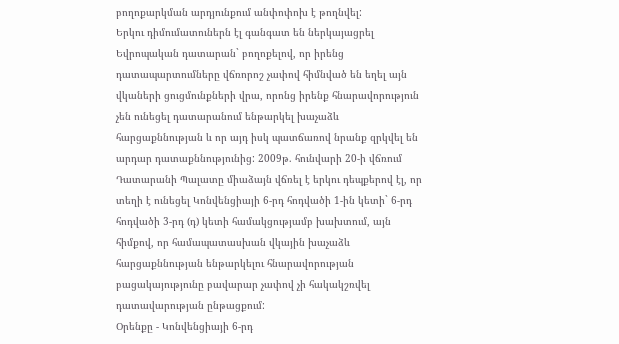բողոքարկման արդյունքում անփոփոխ է թողնվել:
Երկու դիմումատուներն էլ գանգատ են ներկայացրել Եվրոպական դատարան` բողոքելով, որ իրենց դատապարտումները վճռորոշ չափով հիմնված են եղել այն վկաների ցուցմունքների վրա, որոնց իրենք հնարավորություն չեն ունեցել դատարանում ենթարկել խաչաձև հարցաքննության և որ այդ իսկ պատճառով նրանք զրկվել են արդար դատաքննությունից: 2009թ. հունվարի 20-ի վճռում Դատարանի Պալատը միաձայն վճռել է երկու դեպքերով էլ, որ տեղի է ունեցել Կոնվենցիայի 6-րդ հոդվածի 1-ին կետի` 6-րդ հոդվածի 3-րդ (դ) կետի համակցությամբ խախտում, այն հիմքով, որ համապատասխան վկային խաչաձև հարցաքննության ենթարկելու հնարավորության բացակայությունը բավարար չափով չի հակակշռվել դատավարության ընթացքում:
Օրենքը - Կոնվենցիայի 6-րդ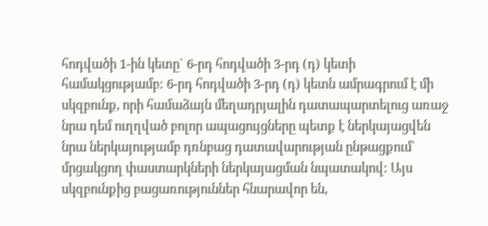հոդվածի 1-ին կետը` 6-րդ հոդվածի 3-րդ (դ) կետի համակցությամբ: 6-րդ հոդվածի 3-րդ (դ) կետն ամրագրում է մի սկզբունք, որի համաձայն մեղադրյալին դատապարտելուց առաջ նրա դեմ ուղղված բոլոր ապացույցները պետք է ներկայացվեն նրա ներկայությամբ դռնբաց դատավարության ընթացքում` մրցակցող փաստարկների ներկայացման նպատակով: Այս սկզբունքից բացառություններ հնարավոր են,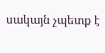սակայն չպետք է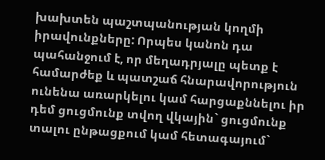խախտեն պաշտպանության կողմի իրավունքները: Որպես կանոն դա պահանջում է, որ մեղադրյալը պետք է համարժեք և պատշաճ հնարավորություն ունենա առարկելու կամ հարցաքննելու իր դեմ ցուցմունք տվող վկային` ցուցմունք տալու ընթացքում կամ հետագայում`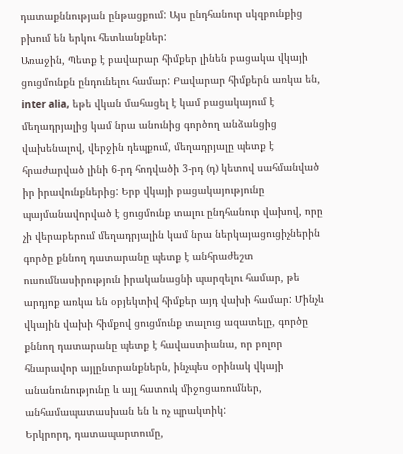դատաքննության ընթացքում: Այս ընդհանուր սկզբունքից բխում են երկու հետևանքներ:
Առաջին, Պետք է բավարար հիմքեր լինեն բացակա վկայի ցուցմունքն ընդունելու համար: Բավարար հիմքերն առկա են, inter alia, եթե վկան մահացել է կամ բացակայում է մեղադրյալից կամ նրա անունից գործող անձանցից վախենալով, վերջին դեպքում, մեղադրյալը պետք է հրաժարված լինի 6-րդ հոդվածի 3-րդ (դ) կետով սահմանված իր իրավունքներից: Երբ վկայի բացակայությունը պայմանավորված է ցուցմունք տալու ընդհանուր վախով, որը չի վերաբերում մեղադրյալին կամ նրա ներկայացուցիչներին գործը քննող դատարանը պետք է անհրաժեշտ ուսումնասիրություն իրականացնի պարզելու համար, թե արդյոք առկա են օբյեկտիվ հիմքեր այդ վախի համար: Մինչև վկային վախի հիմքով ցուցմունք տալուց ազատելը, գործը քննող դատարանը պետք է հավաստիանա, որ բոլոր հնարավոր այլընտրանքներն, ինչպես օրինակ վկայի անանունությունը և այլ հատուկ միջոցառումներ, անհամապատասխան են և ոչ պրակտիկ:
Երկրորդ, դատապարտումը,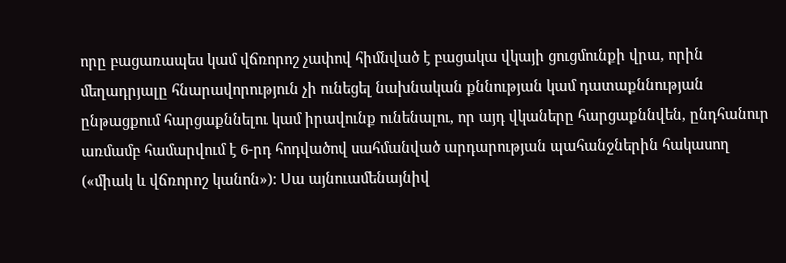որը բացառապես կամ վճռորոշ չափով հիմնված է բացակա վկայի ցուցմունքի վրա, որին մեղադրյալը հնարավորություն չի ունեցել նախնական քննության կամ դատաքննության ընթացքում հարցաքննելու կամ իրավունք ունենալու, որ այդ վկաները հարցաքննվեն, ընդհանուր առմամբ համարվում է 6-րդ հոդվածով սահմանված արդարության պահանջներին հակասող («միակ և վճռորոշ կանոն»): Սա այնուամենայնիվ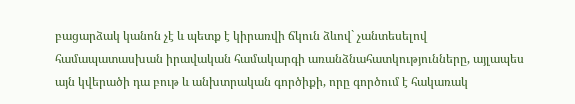բացարձակ կանոն չէ և պետք է կիրառվի ճկուն ձևով` չանտեսելով համապատասխան իրավական համակարգի առանձնահատկությունները, այլապես այն կվերածի դա բութ և անխտրական գործիքի, որը գործում է հակառակ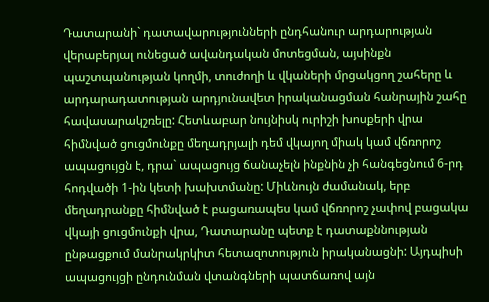Դատարանի` դատավարությունների ընդհանուր արդարության վերաբերյալ ունեցած ավանդական մոտեցման, այսինքն պաշտպանության կողմի, տուժողի և վկաների մրցակցող շահերը և արդարադատության արդյունավետ իրականացման հանրային շահը հավասարակշռելը: Հետևաբար նույնիսկ ուրիշի խոսքերի վրա հիմնված ցուցմունքը մեղադրյալի դեմ վկայող միակ կամ վճռորոշ ապացույցն է, դրա` ապացույց ճանաչելն ինքնին չի հանգեցնում 6-րդ հոդվածի 1-ին կետի խախտմանը: Միևնույն ժամանակ, երբ մեղադրանքը հիմնված է բացառապես կամ վճռորոշ չափով բացակա վկայի ցուցմունքի վրա, Դատարանը պետք է դատաքննության ընթացքում մանրակրկիտ հետազոտություն իրականացնի: Այդպիսի ապացույցի ընդունման վտանգների պատճառով այն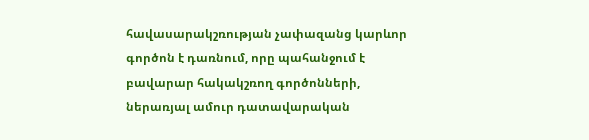հավասարակշռության չափազանց կարևոր գործոն է դառնում, որը պահանջում է բավարար հակակշռող գործոնների, ներառյալ ամուր դատավարական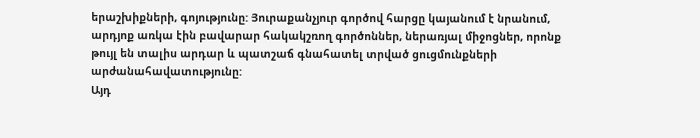երաշխիքների, գոյությունը: Յուրաքանչյուր գործով հարցը կայանում է նրանում, արդյոք առկա էին բավարար հակակշռող գործոններ, ներառյալ միջոցներ, որոնք թույլ են տալիս արդար և պատշաճ գնահատել տրված ցուցմունքների արժանահավատությունը:
Այդ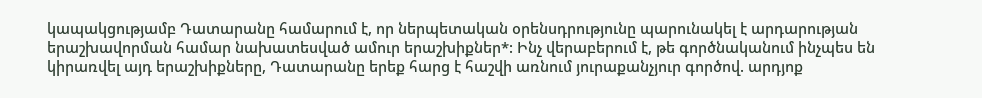կապակցությամբ Դատարանը համարում է, որ ներպետական օրենսդրությունը պարունակել է արդարության երաշխավորման համար նախատեսված ամուր երաշխիքներ*: Ինչ վերաբերում է, թե գործնականում ինչպես են կիրառվել այդ երաշխիքները, Դատարանը երեք հարց է հաշվի առնում յուրաքանչյուր գործով. արդյոք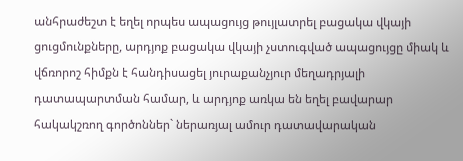անհրաժեշտ է եղել որպես ապացույց թույլատրել բացակա վկայի ցուցմունքները, արդյոք բացակա վկայի չստուգված ապացույցը միակ և վճռորոշ հիմքն է հանդիսացել յուրաքանչյուր մեղադրյալի դատապարտման համար, և արդյոք առկա են եղել բավարար հակակշռող գործոններ` ներառյալ ամուր դատավարական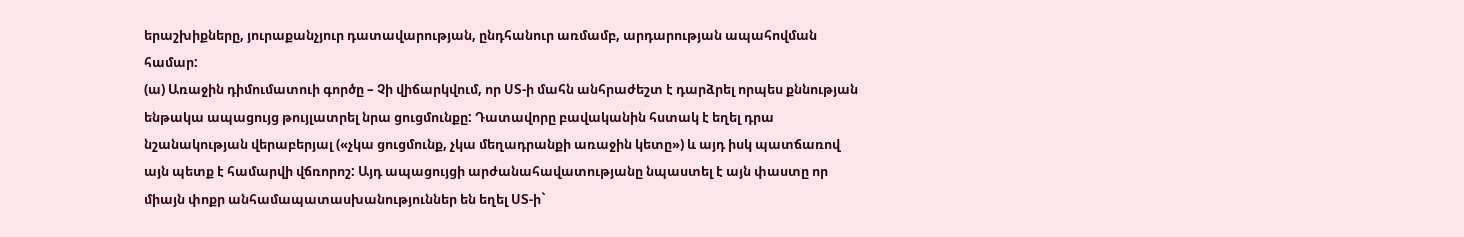երաշխիքները, յուրաքանչյուր դատավարության, ընդհանուր առմամբ, արդարության ապահովման համար:
(ա) Առաջին դիմումատուի գործը – Չի վիճարկվում, որ ՍՏ-ի մահն անհրաժեշտ է դարձրել որպես քննության ենթակա ապացույց թույլատրել նրա ցուցմունքը: Դատավորը բավականին հստակ է եղել դրա նշանակության վերաբերյալ («չկա ցուցմունք, չկա մեղադրանքի առաջին կետը») և այդ իսկ պատճառով այն պետք է համարվի վճռորոշ: Այդ ապացույցի արժանահավատությանը նպաստել է այն փաստը որ միայն փոքր անհամապատասխանություններ են եղել ՍՏ-ի`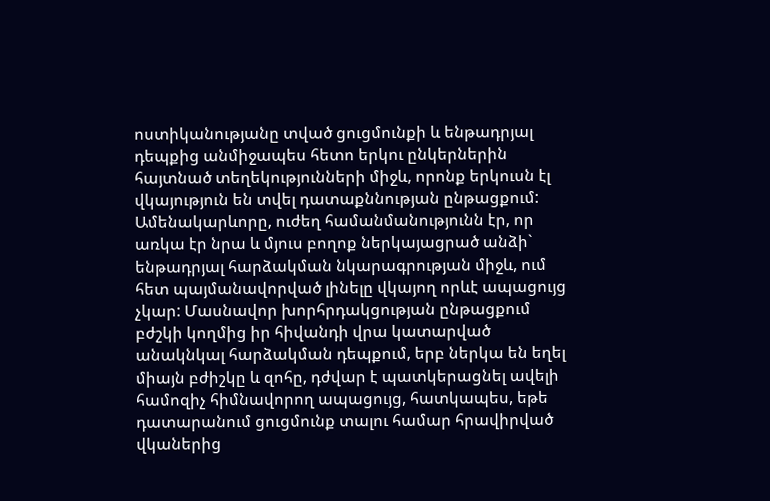ոստիկանությանը տված ցուցմունքի և ենթադրյալ դեպքից անմիջապես հետո երկու ընկերներին հայտնած տեղեկությունների միջև, որոնք երկուսն էլ վկայություն են տվել դատաքննության ընթացքում: Ամենակարևորը, ուժեղ համանմանությունն էր, որ առկա էր նրա և մյուս բողոք ներկայացրած անձի` ենթադրյալ հարձակման նկարագրության միջև, ում հետ պայմանավորված լինելը վկայող որևէ ապացույց չկար: Մասնավոր խորհրդակցության ընթացքում բժշկի կողմից իր հիվանդի վրա կատարված անակնկալ հարձակման դեպքում, երբ ներկա են եղել միայն բժիշկը և զոհը, դժվար է պատկերացնել ավելի համոզիչ հիմնավորող ապացույց, հատկապես, եթե դատարանում ցուցմունք տալու համար հրավիրված վկաներից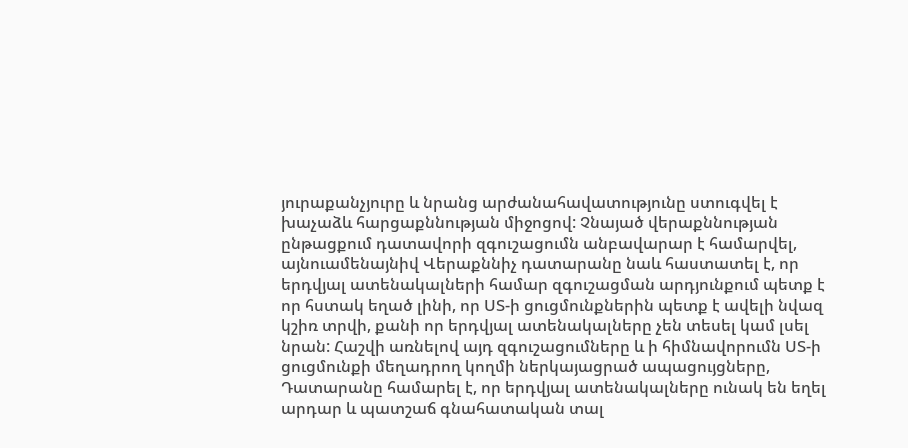յուրաքանչյուրը և նրանց արժանահավատությունը ստուգվել է խաչաձև հարցաքննության միջոցով: Չնայած վերաքննության ընթացքում դատավորի զգուշացումն անբավարար է համարվել, այնուամենայնիվ Վերաքննիչ դատարանը նաև հաստատել է, որ երդվյալ ատենակալների համար զգուշացման արդյունքում պետք է որ հստակ եղած լինի, որ ՍՏ-ի ցուցմունքներին պետք է ավելի նվազ կշիռ տրվի, քանի որ երդվյալ ատենակալները չեն տեսել կամ լսել նրան: Հաշվի առնելով այդ զգուշացումները և ի հիմնավորումն ՍՏ-ի ցուցմունքի մեղադրող կողմի ներկայացրած ապացույցները, Դատարանը համարել է, որ երդվյալ ատենակալները ունակ են եղել արդար և պատշաճ գնահատական տալ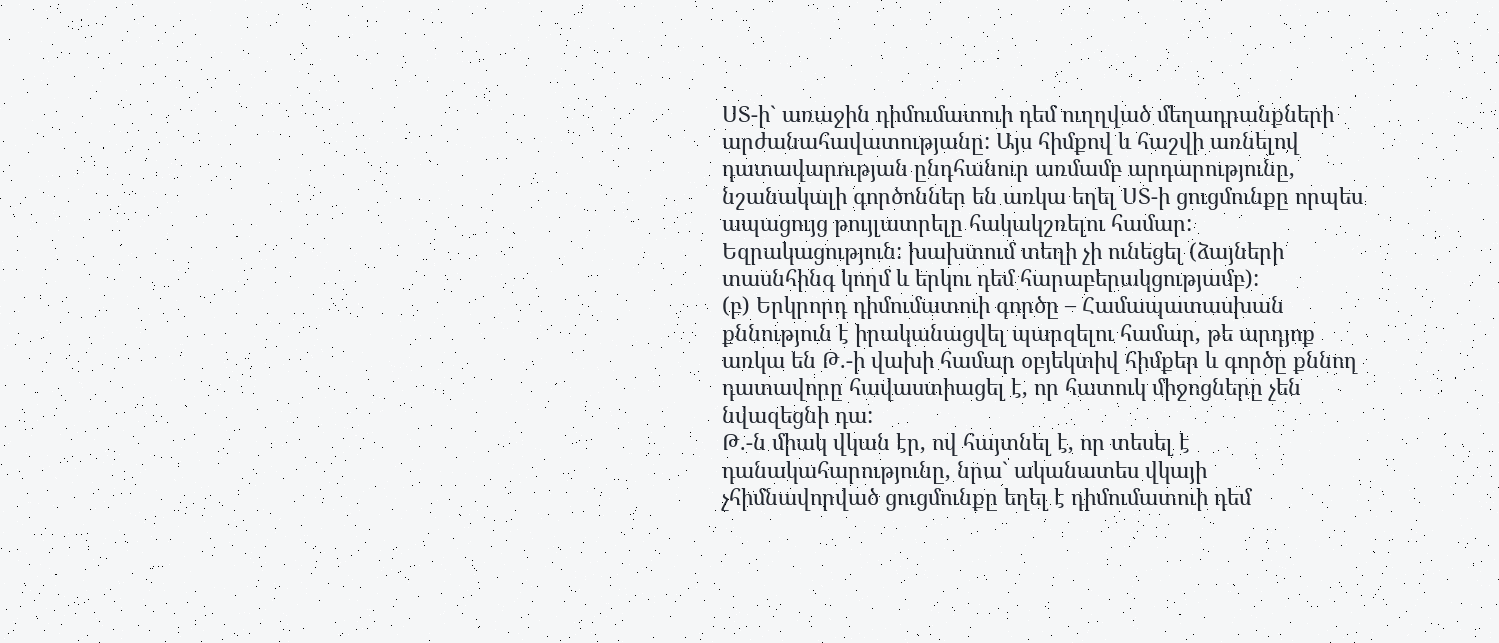ՍՏ-ի` առաջին դիմումատուի դեմ ուղղված մեղադրանքների արժանահավատությանը: Այս հիմքով և հաշվի առնելով դատավարության ընդհանուր առմամբ արդարությունը, նշանակալի գործոններ են առկա եղել ՍՏ-ի ցուցմունքը որպես ապացույց թույլատրելը հակակշռելու համար:
Եզրակացություն: խախտում տեղի չի ունեցել (ձայների տասնհինգ կողմ և երկու դեմ հարաբերակցությամբ):
(բ) Երկրորդ դիմումատուի գործը – Համապատասխան քննություն է իրականացվել պարզելու համար, թե արդյոք առկա են Թ.-ի վախի համար օբյեկտիվ հիմքեր և գործը քննող դատավորը հավաստիացել է, որ հատուկ միջոցները չեն նվազեցնի դա:
Թ.-ն միակ վկան էր, ով հայտնել է, որ տեսել է դանակահարությունը, նրա` ականատես վկայի չհիմնավորված ցուցմունքը եղել է դիմումատուի դեմ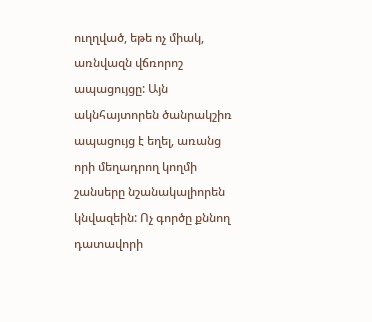ուղղված, եթե ոչ միակ, առնվազն վճռորոշ ապացույցը: Այն ակնհայտորեն ծանրակշիռ ապացույց է եղել, առանց որի մեղադրող կողմի շանսերը նշանակալիորեն կնվազեին: Ոչ գործը քննող դատավորի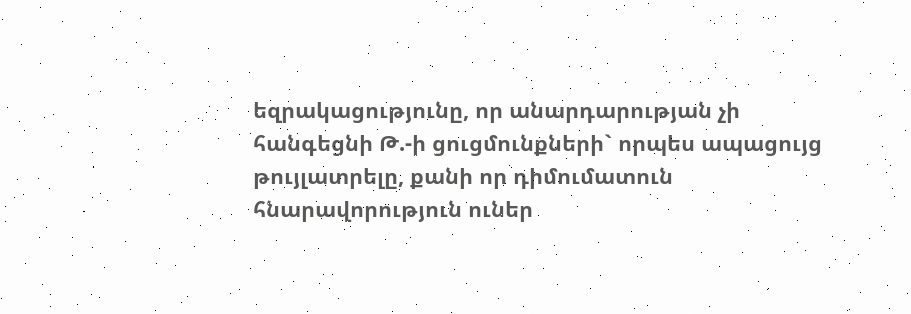եզրակացությունը, որ անարդարության չի հանգեցնի Թ.-ի ցուցմունքների` որպես ապացույց թույլատրելը, քանի որ դիմումատուն հնարավորություն ուներ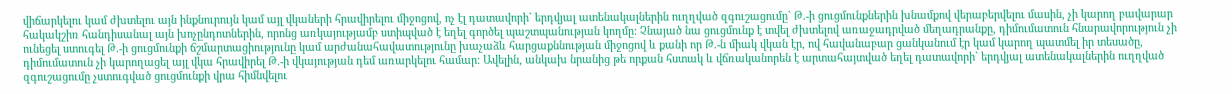վիճարկելու կամ ժխտելու այն ինքնուրույն կամ այլ վկաների հրավիրելու միջոցով, ոչ էլ դատավորի` երդվյալ ատենակալներին ուղղված զգուշացումը` Թ.-ի ցուցմունքներին խնամքով վերաբերվելու մասին, չի կարող բավարար հակակշիռ հանդիսանալ այն խոչընդոտներին, որոնց առկայությամբ ստիպված է եղել գործել պաշտպանության կողմը: Չնայած նա ցուցմունք է տվել ժխտելով առաջադրված մեղադրանքը, դիմումատուն հնարավորություն չի ունեցել ստուգել Թ.-ի ցուցմունքի ճշմարտացիությունը կամ արժանահավատությունը խաչաձև հարցաքննության միջոցով և քանի որ Թ.-ն միակ վկան էր, ով հավանաբար ցանկանում էր կամ կարող պատմել իր տեսածը, դիմումատուն չի կարողացել այլ վկա հրավիրել Թ.-ի վկայության դեմ առարկելու համար: Ավելին, անկախ նրանից թե որքան հստակ և վճռականորեն է արտահայտված եղել դատավորի` երդվյալ ատենակալներին ուղղված զգուշացումը չստուգված ցուցմունքի վրա հիմնվելու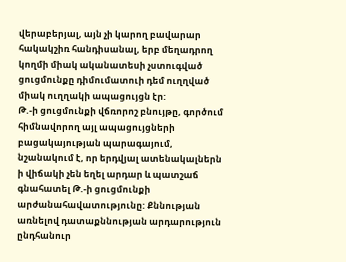վերաբերյալ, այն չի կարող բավարար հակակշիռ հանդիսանալ, երբ մեղադրող կողմի միակ ականատեսի չստուգված ցուցմունքը դիմումատուի դեմ ուղղված միակ ուղղակի ապացույցն էր:
Թ.-ի ցուցմունքի վճռորոշ բնույթը, գործում հիմնավորող այլ ապացույցների բացակայության պարագայում, նշանակում է, որ երդվյալ ատենակալներն ի վիճակի չեն եղել արդար և պատշաճ գնահատել Թ.-ի ցուցմունքի արժանահավատությունը: Քննության առնելով դատաքննության արդարություն ընդհանուր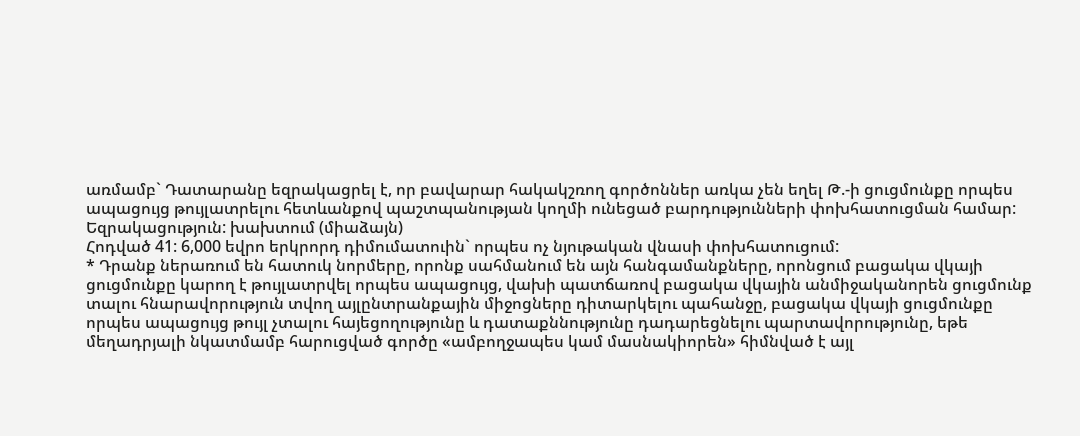առմամբ` Դատարանը եզրակացրել է, որ բավարար հակակշռող գործոններ առկա չեն եղել Թ.-ի ցուցմունքը որպես ապացույց թույլատրելու հետևանքով պաշտպանության կողմի ունեցած բարդությունների փոխհատուցման համար:
Եզրակացություն: խախտում (միաձայն)
Հոդված 41: 6,000 եվրո երկրորդ դիմումատուին` որպես ոչ նյութական վնասի փոխհատուցում:
* Դրանք ներառում են հատուկ նորմերը, որոնք սահմանում են այն հանգամանքները, որոնցում բացակա վկայի ցուցմունքը կարող է թույլատրվել որպես ապացույց, վախի պատճառով բացակա վկային անմիջականորեն ցուցմունք տալու հնարավորություն տվող այլընտրանքային միջոցները դիտարկելու պահանջը, բացակա վկայի ցուցմունքը որպես ապացույց թույլ չտալու հայեցողությունը և դատաքննությունը դադարեցնելու պարտավորությունը, եթե մեղադրյալի նկատմամբ հարուցված գործը «ամբողջապես կամ մասնակիորեն» հիմնված է այլ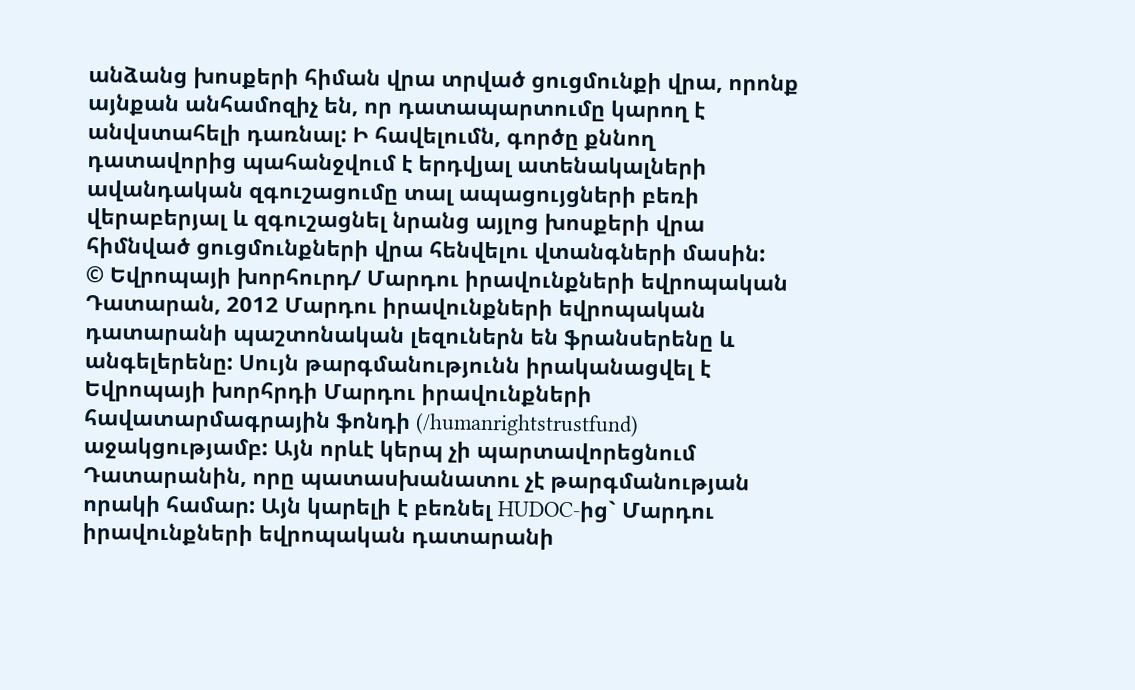անձանց խոսքերի հիման վրա տրված ցուցմունքի վրա, որոնք այնքան անհամոզիչ են, որ դատապարտումը կարող է անվստահելի դառնալ: Ի հավելումն, գործը քննող դատավորից պահանջվում է երդվյալ ատենակալների ավանդական զգուշացումը տալ ապացույցների բեռի վերաբերյալ և զգուշացնել նրանց այլոց խոսքերի վրա հիմնված ցուցմունքների վրա հենվելու վտանգների մասին:
© Եվրոպայի խորհուրդ/ Մարդու իրավունքների եվրոպական Դատարան, 2012 Մարդու իրավունքների եվրոպական դատարանի պաշտոնական լեզուներն են ֆրանսերենը և անգելերենը: Սույն թարգմանությունն իրականացվել է Եվրոպայի խորհրդի Մարդու իրավունքների հավատարմագրային ֆոնդի (/humanrightstrustfund) աջակցությամբ: Այն որևէ կերպ չի պարտավորեցնում Դատարանին, որը պատասխանատու չէ թարգմանության որակի համար: Այն կարելի է բեռնել HUDOC-ից` Մարդու իրավունքների եվրոպական դատարանի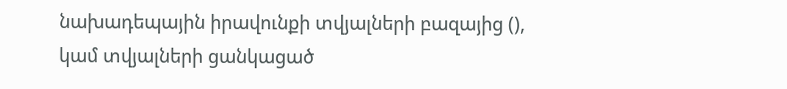նախադեպային իրավունքի տվյալների բազայից (), կամ տվյալների ցանկացած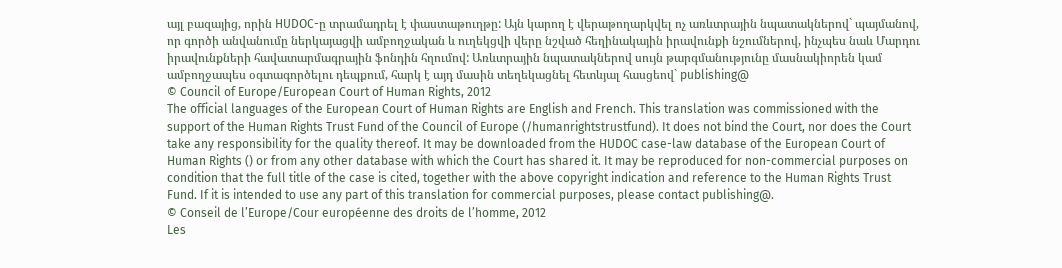այլ բազայից, որին HUDOC-ը տրամադրել է փաստաթուղթը: Այն կարող է վերաթողարկվել ոչ առևտրային նպատակներով` պայմանով, որ գործի անվանումը ներկայացվի ամբողջական և ուղեկցվի վերը նշված հեղինակային իրավունքի նշումներով, ինչպես նաև Մարդու իրավունքների հավատարմագրային ֆոնդին հղումով: Առևտրային նպատակներով սույն թարգմանությունը մասնակիորեն կամ ամբողջապես օգտագործելու դեպքում, հարկ է այդ մասին տեղեկացնել հետևյալ հասցեով` publishing@
© Council of Europe/European Court of Human Rights, 2012
The official languages of the European Court of Human Rights are English and French. This translation was commissioned with the support of the Human Rights Trust Fund of the Council of Europe (/humanrightstrustfund). It does not bind the Court, nor does the Court take any responsibility for the quality thereof. It may be downloaded from the HUDOC case-law database of the European Court of Human Rights () or from any other database with which the Court has shared it. It may be reproduced for non-commercial purposes on condition that the full title of the case is cited, together with the above copyright indication and reference to the Human Rights Trust Fund. If it is intended to use any part of this translation for commercial purposes, please contact publishing@.
© Conseil de l’Europe/Cour européenne des droits de l’homme, 2012
Les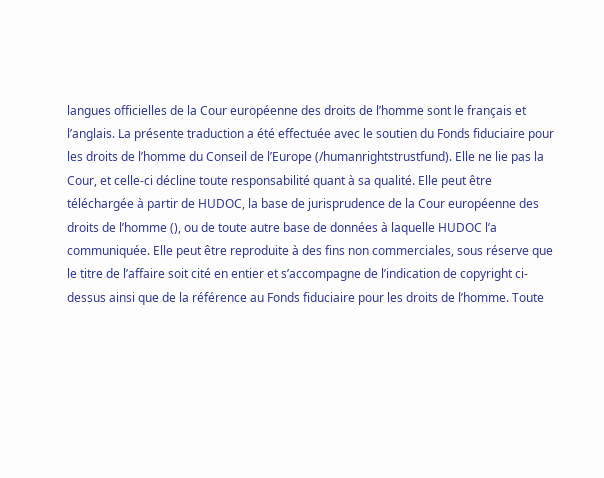langues officielles de la Cour européenne des droits de l’homme sont le français et l’anglais. La présente traduction a été effectuée avec le soutien du Fonds fiduciaire pour les droits de l’homme du Conseil de l’Europe (/humanrightstrustfund). Elle ne lie pas la Cour, et celle-ci décline toute responsabilité quant à sa qualité. Elle peut être téléchargée à partir de HUDOC, la base de jurisprudence de la Cour européenne des droits de l’homme (), ou de toute autre base de données à laquelle HUDOC l’a communiquée. Elle peut être reproduite à des fins non commerciales, sous réserve que le titre de l’affaire soit cité en entier et s’accompagne de l’indication de copyright ci-dessus ainsi que de la référence au Fonds fiduciaire pour les droits de l’homme. Toute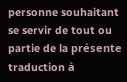personne souhaitant se servir de tout ou partie de la présente traduction à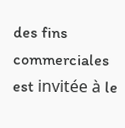des fins commerciales est invitée à le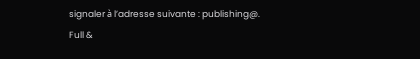signaler à l’adresse suivante : publishing@.
Full &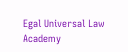Egal Universal Law Academy